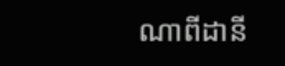ណាពីដានី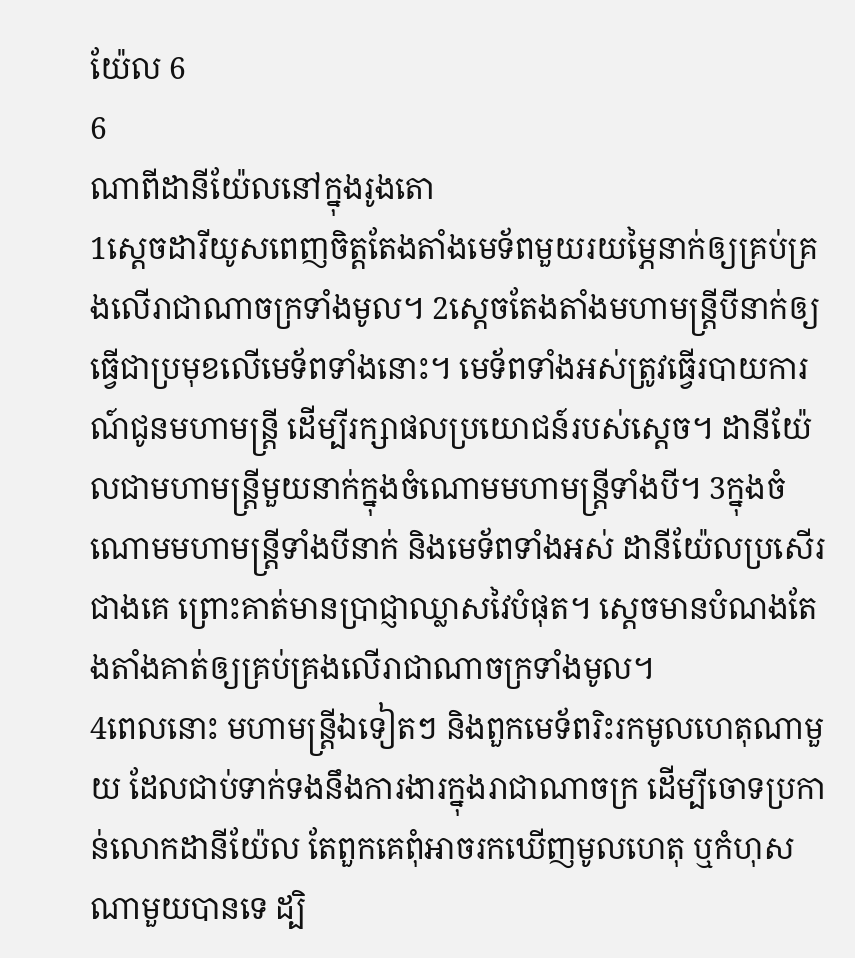យ៉ែល 6
6
ណាពីដានីយ៉ែលនៅក្នុងរូងតោ
1ស្តេចដារីយូសពេញចិត្តតែងតាំងមេទ័ពមួយរយម្ភៃនាក់ឲ្យគ្រប់គ្រងលើរាជាណាចក្រទាំងមូល។ 2ស្ដេចតែងតាំងមហាមន្ត្រីបីនាក់ឲ្យធ្វើជាប្រមុខលើមេទ័ពទាំងនោះ។ មេទ័ពទាំងអស់ត្រូវធ្វើរបាយការណ៍ជូនមហាមន្ត្រី ដើម្បីរក្សាផលប្រយោជន៍របស់ស្ដេច។ ដានីយ៉ែលជាមហាមន្ត្រីមួយនាក់ក្នុងចំណោមមហាមន្ត្រីទាំងបី។ 3ក្នុងចំណោមមហាមន្ត្រីទាំងបីនាក់ និងមេទ័ពទាំងអស់ ដានីយ៉ែលប្រសើរជាងគេ ព្រោះគាត់មានប្រាជ្ញាឈ្លាសវៃបំផុត។ ស្តេចមានបំណងតែងតាំងគាត់ឲ្យគ្រប់គ្រងលើរាជាណាចក្រទាំងមូល។
4ពេលនោះ មហាមន្ត្រីឯទៀតៗ និងពួកមេទ័ពរិះរកមូលហេតុណាមួយ ដែលជាប់ទាក់ទងនឹងការងារក្នុងរាជាណាចក្រ ដើម្បីចោទប្រកាន់លោកដានីយ៉ែល តែពួកគេពុំអាចរកឃើញមូលហេតុ ឬកំហុសណាមួយបានទេ ដ្បិ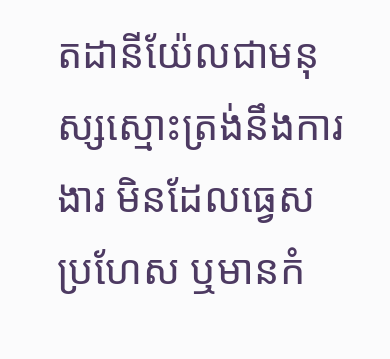តដានីយ៉ែលជាមនុស្សស្មោះត្រង់នឹងការងារ មិនដែលធ្វេសប្រហែស ឬមានកំ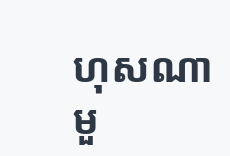ហុសណាមួ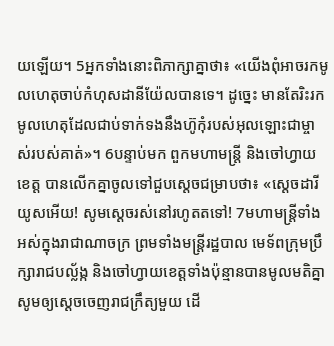យឡើយ។ 5អ្នកទាំងនោះពិភាក្សាគ្នាថា៖ «យើងពុំអាចរកមូលហេតុចាប់កំហុសដានីយ៉ែលបានទេ។ ដូច្នេះ មានតែរិះរកមូលហេតុដែលជាប់ទាក់ទងនឹងហ៊ូកុំរបស់អុលឡោះជាម្ចាស់របស់គាត់»។ 6បន្ទាប់មក ពួកមហាមន្ត្រី និងចៅហ្វាយខេត្ត បានលើកគ្នាចូលទៅជួបស្តេចជម្រាបថា៖ «ស្តេចដារីយូសអើយ! សូមស្តេចរស់នៅរហូតតទៅ! 7មហាមន្ត្រីទាំងអស់ក្នុងរាជាណាចក្រ ព្រមទាំងមន្ត្រីរដ្ឋបាល មេទ័ពក្រុមប្រឹក្សារាជបល្ល័ង្ក និងចៅហ្វាយខេត្តទាំងប៉ុន្មានបានមូលមតិគ្នា សូមឲ្យស្ដេចចេញរាជក្រឹត្យមួយ ដើ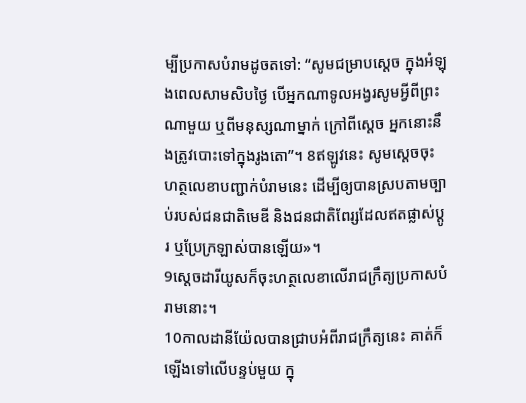ម្បីប្រកាសបំរាមដូចតទៅ: “សូមជម្រាបស្តេច ក្នុងអំឡុងពេលសាមសិបថ្ងៃ បើអ្នកណាទូលអង្វរសូមអ្វីពីព្រះណាមួយ ឬពីមនុស្សណាម្នាក់ ក្រៅពីស្តេច អ្នកនោះនឹងត្រូវបោះទៅក្នុងរូងតោ”។ 8ឥឡូវនេះ សូមស្តេចចុះហត្ថលេខាបញ្ជាក់បំរាមនេះ ដើម្បីឲ្យបានស្របតាមច្បាប់របស់ជនជាតិមេឌី និងជនជាតិពែរ្សដែលឥតផ្លាស់ប្ដូរ ឬប្រែក្រឡាស់បានឡើយ»។
9ស្តេចដារីយូសក៏ចុះហត្ថលេខាលើរាជក្រឹត្យប្រកាសបំរាមនោះ។
10កាលដានីយ៉ែលបានជ្រាបអំពីរាជក្រឹត្យនេះ គាត់ក៏ឡើងទៅលើបន្ទប់មួយ ក្នុ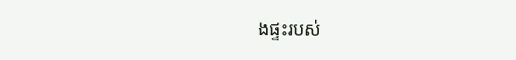ងផ្ទះរបស់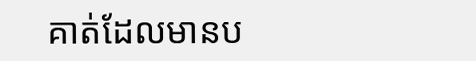គាត់ដែលមានប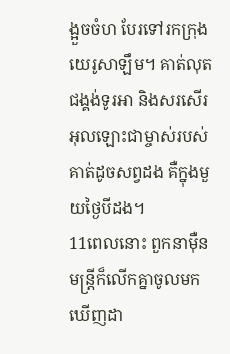ង្អួចចំហ បែរទៅរកក្រុងយេរូសាឡឹម។ គាត់លុតជង្គង់ទូរអា និងសរសើរអុលឡោះជាម្ចាស់របស់គាត់ដូចសព្វដង គឺក្នុងមួយថ្ងៃបីដង។
11ពេលនោះ ពួកនាម៉ឺនមន្ត្រីក៏លើកគ្នាចូលមក ឃើញដា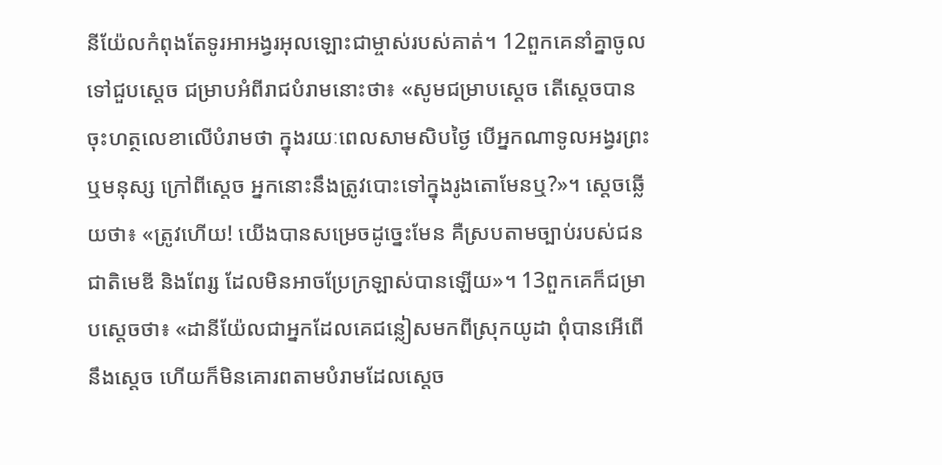នីយ៉ែលកំពុងតែទូរអាអង្វរអុលឡោះជាម្ចាស់របស់គាត់។ 12ពួកគេនាំគ្នាចូលទៅជួបស្ដេច ជម្រាបអំពីរាជបំរាមនោះថា៖ «សូមជម្រាបស្តេច តើស្តេចបានចុះហត្ថលេខាលើបំរាមថា ក្នុងរយៈពេលសាមសិបថ្ងៃ បើអ្នកណាទូលអង្វរព្រះ ឬមនុស្ស ក្រៅពីស្តេច អ្នកនោះនឹងត្រូវបោះទៅក្នុងរូងតោមែនឬ?»។ ស្តេចឆ្លើយថា៖ «ត្រូវហើយ! យើងបានសម្រេចដូច្នេះមែន គឺស្របតាមច្បាប់របស់ជនជាតិមេឌី និងពែរ្ស ដែលមិនអាចប្រែក្រឡាស់បានឡើយ»។ 13ពួកគេក៏ជម្រាបស្តេចថា៖ «ដានីយ៉ែលជាអ្នកដែលគេជន្លៀសមកពីស្រុកយូដា ពុំបានអើពើនឹងស្តេច ហើយក៏មិនគោរពតាមបំរាមដែលស្តេច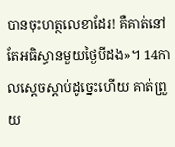បានចុះហត្ថលេខាដែរ! គឺគាត់នៅតែអធិស្ធានមួយថ្ងៃបីដង»។ 14កាលស្ដេចស្តាប់ដូច្នេះហើយ គាត់ព្រួយ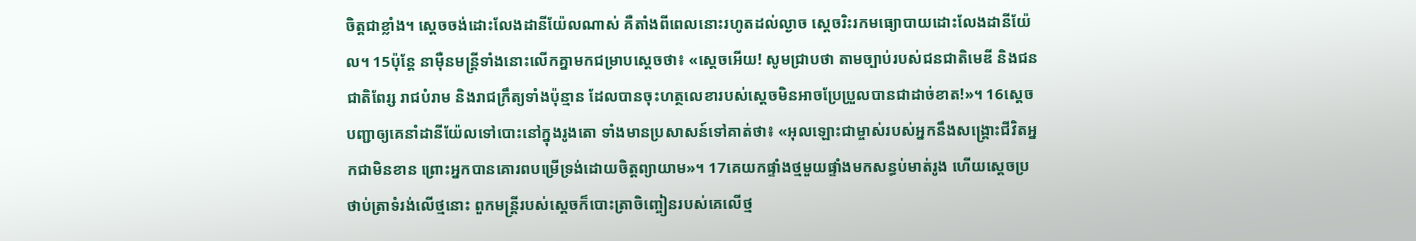ចិត្តជាខ្លាំង។ ស្តេចចង់ដោះលែងដានីយ៉ែលណាស់ គឺតាំងពីពេលនោះរហូតដល់ល្ងាច ស្តេចរិះរកមធ្យោបាយដោះលែងដានីយ៉ែល។ 15ប៉ុន្តែ នាម៉ឺនមន្ត្រីទាំងនោះលើកគ្នាមកជម្រាបស្ដេចថា៖ «ស្តេចអើយ! សូមជ្រាបថា តាមច្បាប់របស់ជនជាតិមេឌី និងជនជាតិពែរ្ស រាជបំរាម និងរាជក្រឹត្យទាំងប៉ុន្មាន ដែលបានចុះហត្ថលេខារបស់ស្តេចមិនអាចប្រែប្រួលបានជាដាច់ខាត!»។ 16ស្តេចបញ្ជាឲ្យគេនាំដានីយ៉ែលទៅបោះនៅក្នុងរូងតោ ទាំងមានប្រសាសន៍ទៅគាត់ថា៖ «អុលឡោះជាម្ចាស់របស់អ្នកនឹងសង្គ្រោះជីវិតអ្នកជាមិនខាន ព្រោះអ្នកបានគោរពបម្រើទ្រង់ដោយចិត្តព្យាយាម»។ 17គេយកផ្ទាំងថ្មមួយផ្ទាំងមកសន្ធប់មាត់រូង ហើយស្តេចប្រថាប់ត្រាទំរង់លើថ្មនោះ ពួកមន្ត្រីរបស់ស្ដេចក៏បោះត្រាចិញ្ចៀនរបស់គេលើថ្ម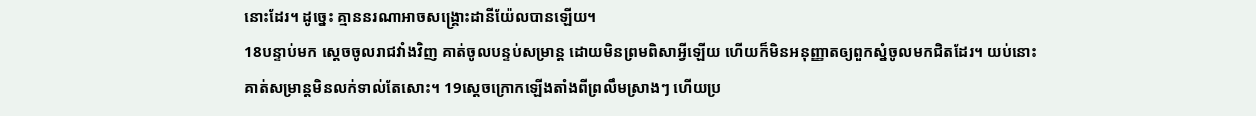នោះដែរ។ ដូច្នេះ គ្មាននរណាអាចសង្គ្រោះដានីយ៉ែលបានឡើយ។
18បន្ទាប់មក ស្តេចចូលរាជវាំងវិញ គាត់ចូលបន្ទប់សម្រាន្ត ដោយមិនព្រមពិសាអ្វីឡើយ ហើយក៏មិនអនុញ្ញាតឲ្យពួកស្នំចូលមកជិតដែរ។ យប់នោះ គាត់សម្រាន្តមិនលក់ទាល់តែសោះ។ 19ស្តេចក្រោកឡើងតាំងពីព្រលឹមស្រាងៗ ហើយប្រ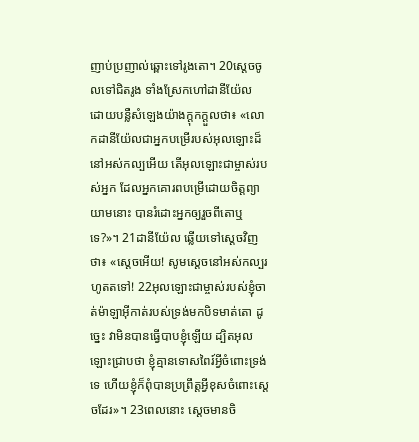ញាប់ប្រញាល់ឆ្ពោះទៅរូងតោ។ 20ស្តេចចូលទៅជិតរូង ទាំងស្រែកហៅដានីយ៉ែល ដោយបន្លឺសំឡេងយ៉ាងក្ដុកក្ដួលថា៖ «លោកដានីយ៉ែលជាអ្នកបម្រើរបស់អុលឡោះដ៏នៅអស់កល្បអើយ តើអុលឡោះជាម្ចាស់របស់អ្នក ដែលអ្នកគោរពបម្រើដោយចិត្តព្យាយាមនោះ បានរំដោះអ្នកឲ្យរួចពីតោឬទេ?»។ 21ដានីយ៉ែល ឆ្លើយទៅស្ដេចវិញថា៖ «ស្តេចអើយ! សូមស្តេចនៅអស់កល្បរហូតតទៅ! 22អុលឡោះជាម្ចាស់របស់ខ្ញុំចាត់ម៉ាឡាអ៊ីកាត់របស់ទ្រង់មកបិទមាត់តោ ដូច្នេះ វាមិនបានធ្វើបាបខ្ញុំឡើយ ដ្បិតអុលឡោះជ្រាបថា ខ្ញុំគ្មានទោសពៃរ៍អ្វីចំពោះទ្រង់ទេ ហើយខ្ញុំក៏ពុំបានប្រព្រឹត្តអ្វីខុសចំពោះស្តេចដែរ»។ 23ពេលនោះ ស្តេចមានចិ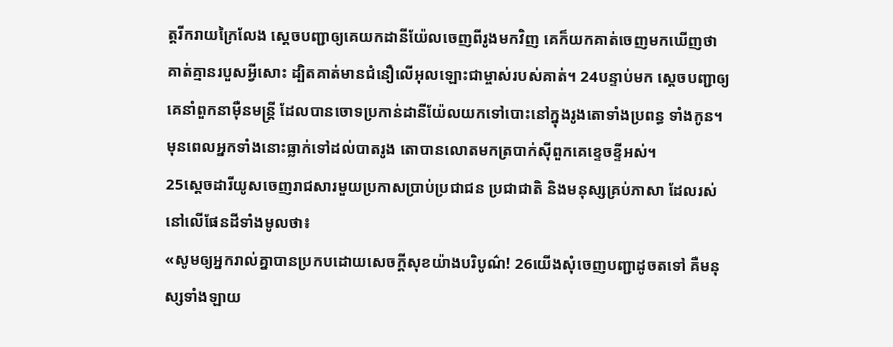ត្តរីករាយក្រៃលែង ស្តេចបញ្ជាឲ្យគេយកដានីយ៉ែលចេញពីរូងមកវិញ គេក៏យកគាត់ចេញមកឃើញថា គាត់គ្មានរបួសអ្វីសោះ ដ្បិតគាត់មានជំនឿលើអុលឡោះជាម្ចាស់របស់គាត់។ 24បន្ទាប់មក ស្តេចបញ្ជាឲ្យគេនាំពួកនាម៉ឺនមន្ត្រី ដែលបានចោទប្រកាន់ដានីយ៉ែលយកទៅបោះនៅក្នុងរូងតោទាំងប្រពន្ធ ទាំងកូន។ មុនពេលអ្នកទាំងនោះធ្លាក់ទៅដល់បាតរូង តោបានលោតមកត្របាក់ស៊ីពួកគេខ្ទេចខ្ទីអស់។
25ស្តេចដារីយូសចេញរាជសារមួយប្រកាសប្រាប់ប្រជាជន ប្រជាជាតិ និងមនុស្សគ្រប់ភាសា ដែលរស់នៅលើផែនដីទាំងមូលថា៖
«សូមឲ្យអ្នករាល់គ្នាបានប្រកបដោយសេចក្ដីសុខយ៉ាងបរិបូណ៌! 26យើងសុំចេញបញ្ជាដូចតទៅ គឺមនុស្សទាំងឡាយ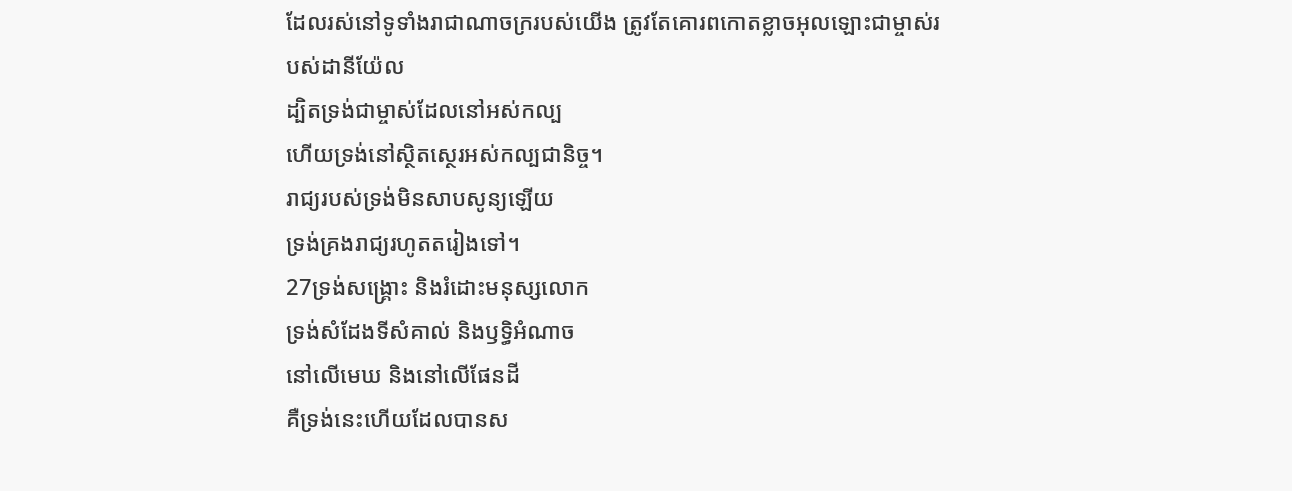ដែលរស់នៅទូទាំងរាជាណាចក្ររបស់យើង ត្រូវតែគោរពកោតខ្លាចអុលឡោះជាម្ចាស់របស់ដានីយ៉ែល
ដ្បិតទ្រង់ជាម្ចាស់ដែលនៅអស់កល្ប
ហើយទ្រង់នៅស្ថិតស្ថេរអស់កល្បជានិច្ច។
រាជ្យរបស់ទ្រង់មិនសាបសូន្យឡើយ
ទ្រង់គ្រងរាជ្យរហូតតរៀងទៅ។
27ទ្រង់សង្គ្រោះ និងរំដោះមនុស្សលោក
ទ្រង់សំដែងទីសំគាល់ និងឫទ្ធិអំណាច
នៅលើមេឃ និងនៅលើផែនដី
គឺទ្រង់នេះហើយដែលបានស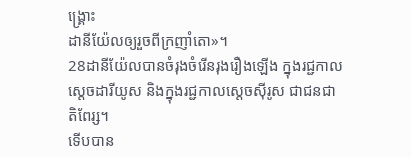ង្គ្រោះ
ដានីយ៉ែលឲ្យរួចពីក្រញាំតោ»។
28ដានីយ៉ែលបានចំរុងចំរើនរុងរឿងឡើង ក្នុងរជ្ជកាលស្តេចដារីយូស និងក្នុងរជ្ជកាលស្តេចស៊ីរូស ជាជនជាតិពែរ្ស។
ទើបបាន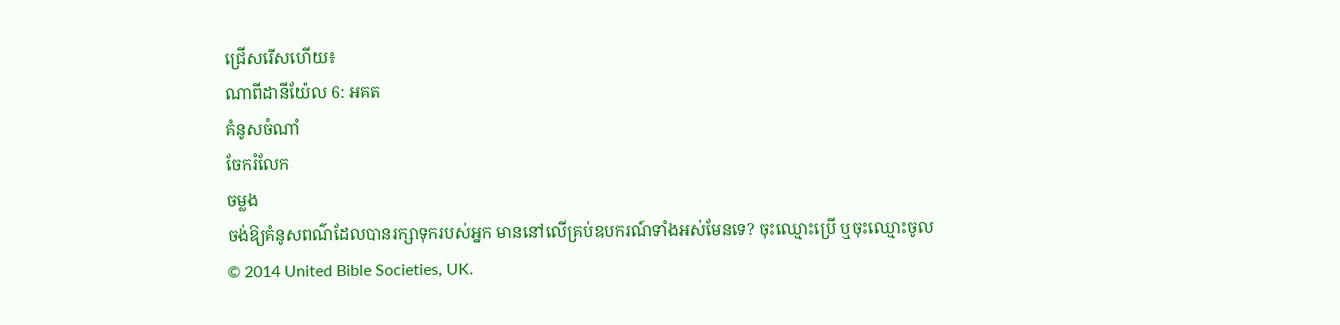ជ្រើសរើសហើយ៖
ណាពីដានីយ៉ែល 6: អគត
គំនូសចំណាំ
ចែករំលែក
ចម្លង
ចង់ឱ្យគំនូសពណ៌ដែលបានរក្សាទុករបស់អ្នក មាននៅលើគ្រប់ឧបករណ៍ទាំងអស់មែនទេ? ចុះឈ្មោះប្រើ ឬចុះឈ្មោះចូល
© 2014 United Bible Societies, UK.